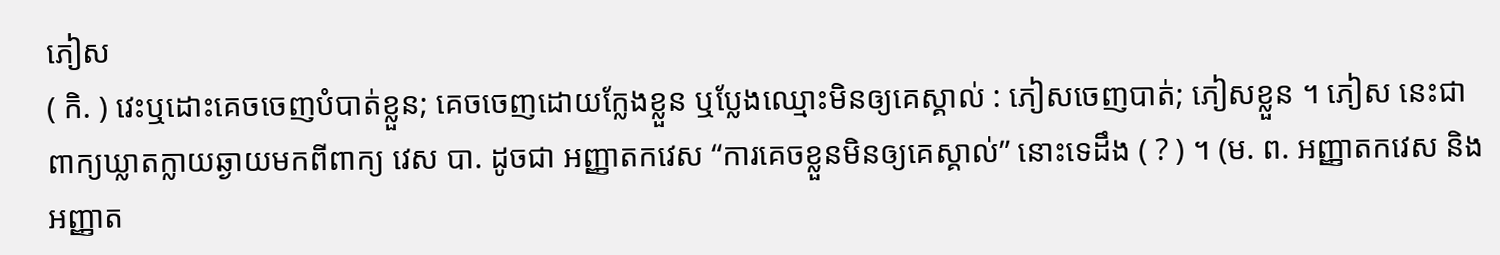ភៀស
( កិ. ) វេះឬដោះគេចចេញបំបាត់ខ្លួន; គេចចេញដោយក្លែងខ្លួន ឬប្លែងឈ្មោះមិនឲ្យគេស្គាល់ : ភៀសចេញបាត់; ភៀសខ្លួន ។ ភៀស នេះជាពាក្យឃ្លាតក្លាយឆ្ងាយមកពីពាក្យ វេស បា. ដូចជា អញ្ញាតកវេស “ការគេចខ្លួនមិនឲ្យគេស្គាល់” នោះទេដឹង ( ? ) ។ (ម. ព. អញ្ញាតកវេស និង អញ្ញាត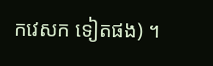កវេសក ទៀតផង) ។